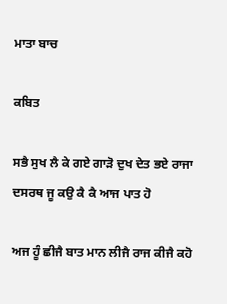ਮਾਤਾ ਬਾਚ

ਕਬਿਤ

ਸਭੈ ਸੁਖ ਲੈ ਕੇ ਗਏ ਗਾੜੋ ਦੁਖ ਦੇਤ ਭਏ ਰਾਜਾ ਦਸਰਥ ਜੂ ਕਉ ਕੈ ਕੈ ਆਜ ਪਾਤ ਹੋ

ਅਜ ਹੂੰ ਛੀਜੈ ਬਾਤ ਮਾਨ ਲੀਜੈ ਰਾਜ ਕੀਜੈ ਕਹੋ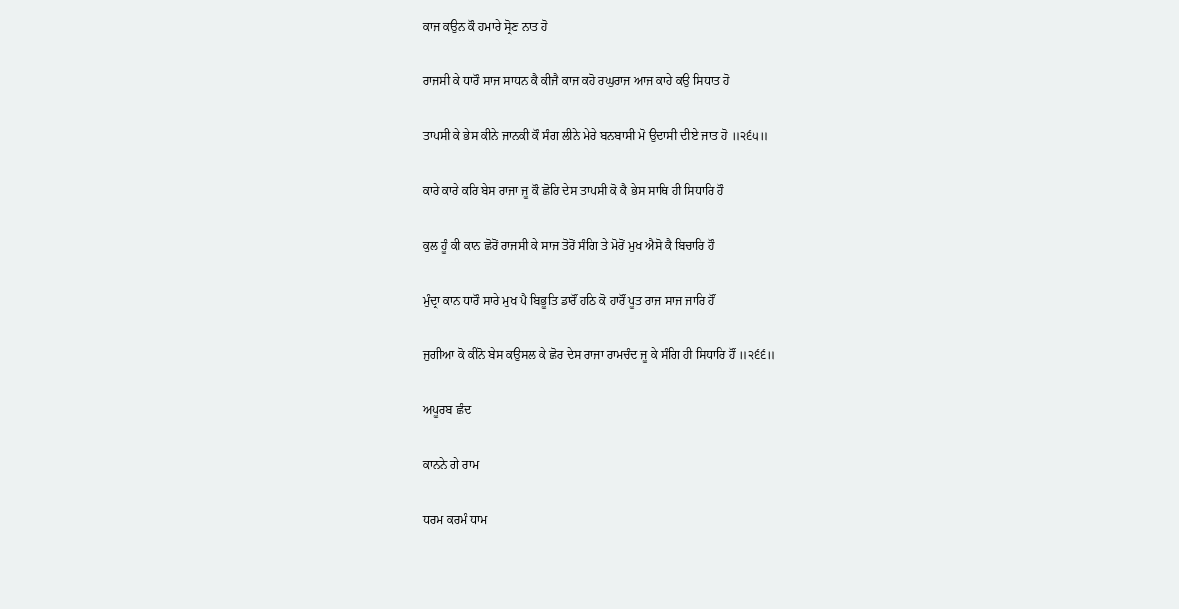ਕਾਜ ਕਉਨ ਕੌ ਹਮਾਰੇ ਸ੍ਰੋਣ ਨਾਤ ਹੋ

ਰਾਜਸੀ ਕੇ ਧਾਰੌ ਸਾਜ ਸਾਧਨ ਕੈ ਕੀਜੈ ਕਾਜ ਕਹੋ ਰਘੁਰਾਜ ਆਜ ਕਾਹੇ ਕਉ ਸਿਧਾਤ ਹੋ

ਤਾਪਸੀ ਕੇ ਭੇਸ ਕੀਨੇ ਜਾਨਕੀ ਕੌ ਸੰਗ ਲੀਨੇ ਮੇਰੇ ਬਨਬਾਸੀ ਮੋ ਉਦਾਸੀ ਦੀਏ ਜਾਤ ਹੋ ॥੨੬੫॥

ਕਾਰੇ ਕਾਰੇ ਕਰਿ ਬੇਸ ਰਾਜਾ ਜੂ ਕੌ ਛੋਰਿ ਦੇਸ ਤਾਪਸੀ ਕੋ ਕੈ ਭੇਸ ਸਾਥਿ ਹੀ ਸਿਧਾਰਿ ਹੌ

ਕੁਲ ਹੂੰ ਕੀ ਕਾਨ ਛੋਰੋਂ ਰਾਜਸੀ ਕੇ ਸਾਜ ਤੋਰੋਂ ਸੰਗਿ ਤੇ ਮੋਰੋਂ ਮੁਖ ਐਸੋ ਕੈ ਬਿਚਾਰਿ ਹੌ

ਮੁੰਦ੍ਰਾ ਕਾਨ ਧਾਰੌ ਸਾਰੇ ਮੁਖ ਪੈ ਬਿਭੂਤਿ ਡਾਰੌਂ ਹਠਿ ਕੋ ਹਾਰੌਂ ਪੂਤ ਰਾਜ ਸਾਜ ਜਾਰਿ ਹੌਂ

ਜੁਗੀਆ ਕੋ ਕੀਨੋ ਬੇਸ ਕਉਸਲ ਕੇ ਛੋਰ ਦੇਸ ਰਾਜਾ ਰਾਮਚੰਦ ਜੂ ਕੇ ਸੰਗਿ ਹੀ ਸਿਧਾਰਿ ਹੌਂ ॥੨੬੬॥

ਅਪੂਰਬ ਛੰਦ

ਕਾਨਨੇ ਗੇ ਰਾਮ

ਧਰਮ ਕਰਮੰ ਧਾਮ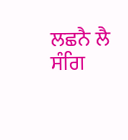ਲਛਨੈ ਲੈ ਸੰਗਿ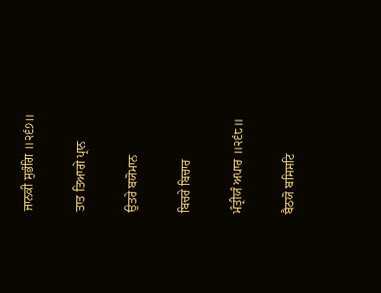ਜਾਨਕੀ ਸੁਭੰਗਿ ॥੨੬੭॥

ਤਾਤ ਤਿਆਗੇ ਪ੍ਰਾਨ

ਉਤਰੇ ਬਯੋਮਾਨ

ਬਿਚਰੇ ਬਿਚਾਰ

ਮੰਤ੍ਰੀਯੰ ਅਪਾਰ ॥੨੬੮॥

ਬੈਠਯੋ ਬਸਿਸਟਿ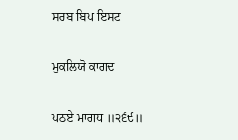ਸਰਬ ਬਿਪ ਇਸਟ

ਮੁਕਲਿਯੋ ਕਾਗਦ

ਪਠਏ ਮਾਗਧ ॥੨੬੯॥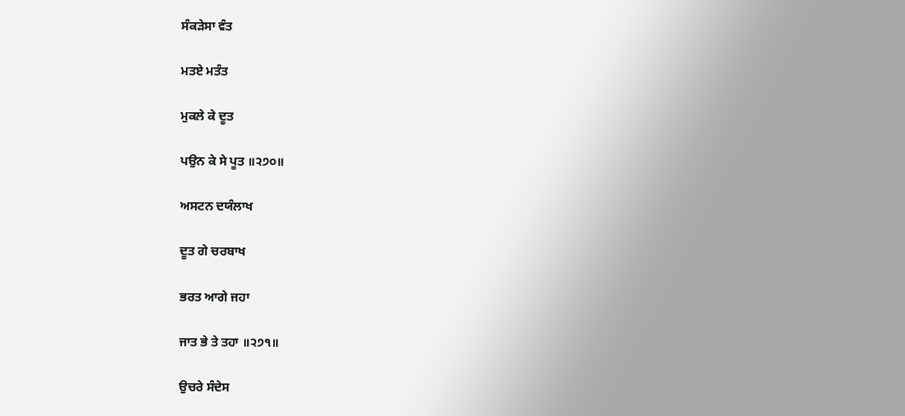ਸੰਕੜੇਸਾ ਵੰਤ

ਮਤਏ ਮਤੰਤ

ਮੁਕਲੇ ਕੇ ਦੂਤ

ਪਉਨ ਕੇ ਸੇ ਪੂਤ ॥੨੭੦॥

ਅਸਟਨ ਦਯੰਲਾਖ

ਦੂਤ ਗੇ ਚਰਬਾਖ

ਭਰਤ ਆਗੇ ਜਹਾ

ਜਾਤ ਭੇ ਤੇ ਤਹਾ ॥੨੭੧॥

ਉਚਰੇ ਸੰਦੇਸ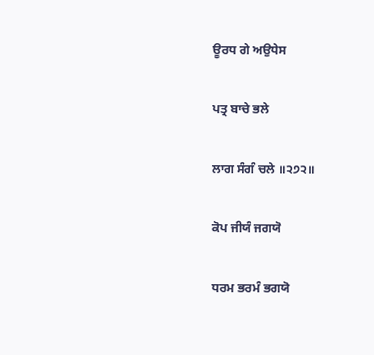ਊਰਧ ਗੇ ਅਉਧੇਸ

ਪਤ੍ਰ ਬਾਚੇ ਭਲੇ

ਲਾਗ ਸੰਗੰ ਚਲੇ ॥੨੭੨॥

ਕੋਪ ਜੀਯੰ ਜਗਯੋ

ਧਰਮ ਭਰਮੰ ਭਗਯੋ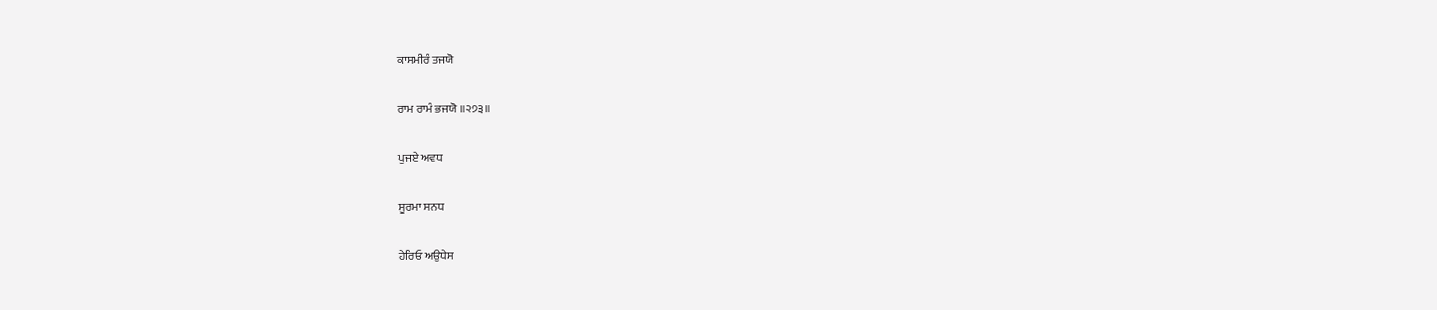ਕਾਸਮੀਰੰ ਤਜਯੋ

ਰਾਮ ਰਾਮੰ ਭਜਯੋ ॥੨੭੩॥

ਪੁਜਏ ਅਵਧ

ਸੂਰਮਾ ਸਨਧ

ਹੇਰਿਓ ਅਉਧੇਸ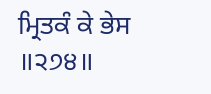ਮ੍ਰਿਤਕੰ ਕੇ ਭੇਸ ॥੨੭੪॥